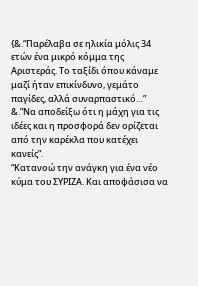{&.“Παρέλαβα σε ηλικία μόλις 34 ετών ένα μικρό κόμμα της Αριστεράς. Το ταξίδι όπου κάναμε μαζί ήταν επικίνδυνο, γεμάτο παγίδες, αλλά συναρπαστικό…”
&.”Να αποδείξω ότι η μάχη για τις ιδέες και η προσφορά δεν ορίζεται από την καρέκλα που κατέχει κανείς”.
“Κατανοώ την ανάγκη για ένα νέο κύμα του ΣΥΡΙΖΑ. Και αποφάσισα να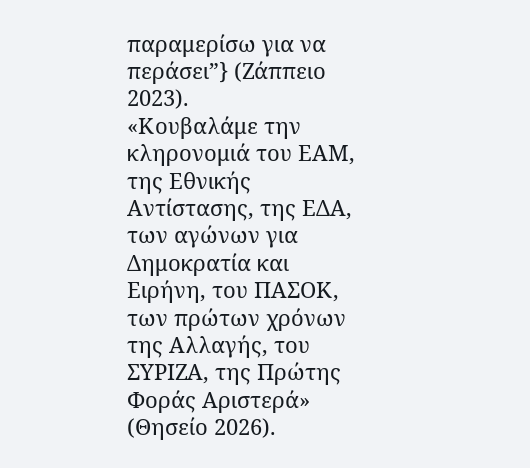παραμερίσω για να περάσει”} (Ζάππειο 2023).
«Κουβαλάμε την κληρονομιά του ΕΑΜ, της Εθνικής Αντίστασης, της ΕΔΑ, των αγώνων για Δημοκρατία και Ειρήνη, του ΠΑΣΟΚ, των πρώτων χρόνων της Αλλαγής, του ΣΥΡΙΖΑ, της Πρώτης Φοράς Αριστερά» (Θησείο 2026).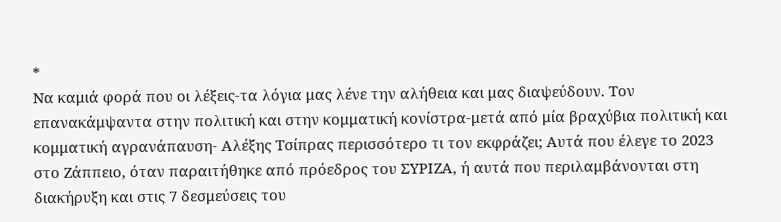*
Να καμιά φορά που οι λέξεις-τα λόγια μας λένε την αλήθεια και μας διαψεύδουν. Tον επανακάμψαντα στην πολιτική και στην κομματική κονίστρα-μετά από μία βραχύβια πολιτική και κομματική αγρανάπαυση- Αλέξης Τσίπρας περισσότερο τι τον εκφράζει; Αυτά που έλεγε το 2023 στο Ζάππειο, όταν παραιτήθηκε από πρόεδρος του ΣΥΡΙΖΑ, ή αυτά που περιλαμβάνονται στη διακήρυξη και στις 7 δεσμεύσεις του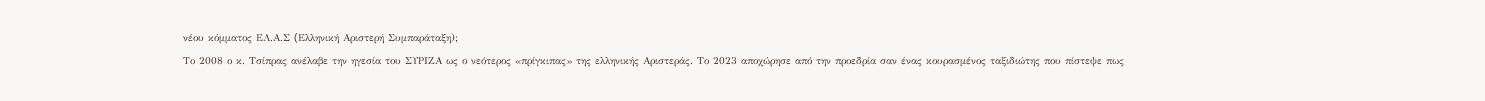νέου κόμματος ΕΛ.Α.Σ (Eλληνική Αριστερή Συμπαράταξη);
Το 2008 ο κ. Τσίπρας ανέλαβε την ηγεσία του ΣΥΡΙΖΑ ως ο νεότερος «πρίγκιπας» της ελληνικής Αριστεράς. Το 2023 αποχώρησε από την προεδρία σαν ένας κουρασμένος ταξιδιώτης που πίστεψε πως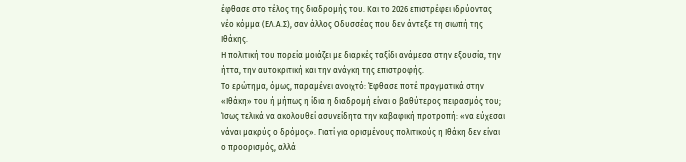έφθασε στο τέλος της διαδρομής του. Και το 2026 επιστρέφει ιδρύοντας νέο κόμμα (ΕΛ.Α.Σ), σαν άλλος Οδυσσέας που δεν άντεξε τη σιωπή της Ιθάκης.
Η πολιτική του πορεία μοιάζει με διαρκές ταξίδι ανάμεσα στην εξουσία, την ήττα, την αυτοκριτική και την ανάγκη της επιστροφής.
Το ερώτημα, όμως, παραμένει ανοιχτό: Έφθασε ποτέ πραγματικά στην «Ιθάκη» του ή μήπως η ίδια η διαδρομή είναι ο βαθύτερος πειρασμός του; Ίσως τελικά να ακολουθεί ασυνείδητα την καβαφική προτροπή: «να εύχεσαι νάναι μακρύς ο δρόμος». Γιατί για ορισμένους πολιτικούς η Ιθάκη δεν είναι ο προορισμός, αλλά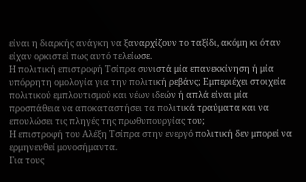είναι η διαρκής ανάγκη να ξαναρχίζουν το ταξίδι, ακόμη κι όταν είχαν ορκιστεί πως αυτό τελείωσε.
Η πολιτική επιστροφή Τσίπρα συνιστά μία επανεκκίνηση ή μία υπόρρητη ομολογία για την πολιτική ρεβάνς; Εμπεριέχει στοιχεία πολιτικού εμπλουτισμού και νέων ιδεών ή απλά είναι μία προσπάθεια να αποκαταστήσει τα πολιτικά τραύματα και να επουλώσει τις πληγές της πρωθυπουργίας του;
Η επιστροφή του Αλέξη Τσίπρα στην ενεργό πολιτική δεν μπορεί να ερμηνευθεί μονοσήμαντα.
Για τους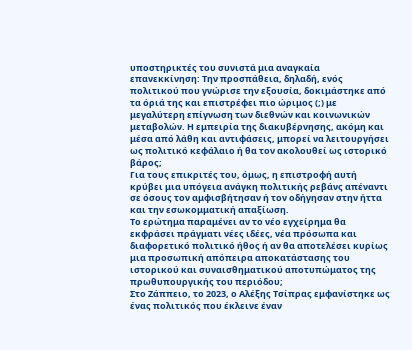υποστηρικτές του συνιστά μια αναγκαία επανεκκίνηση: Την προσπάθεια, δηλαδή, ενός πολιτικού που γνώρισε την εξουσία, δοκιμάστηκε από τα όριά της και επιστρέφει πιο ώριμος (;) με μεγαλύτερη επίγνωση των διεθνών και κοινωνικών μεταβολών. Η εμπειρία της διακυβέρνησης, ακόμη και μέσα από λάθη και αντιφάσεις, μπορεί να λειτουργήσει ως πολιτικό κεφάλαιο ή θα τον ακολουθεί ως ιστορικό βάρος;
Για τους επικριτές του, όμως, η επιστροφή αυτή κρύβει μια υπόγεια ανάγκη πολιτικής ρεβάνς απέναντι σε όσους τον αμφισβήτησαν ή τον οδήγησαν στην ήττα και την εσωκομματική απαξίωση.
Το ερώτημα παραμένει αν το νέο εγχείρημα θα εκφράσει πράγματι νέες ιδέες, νέα πρόσωπα και διαφορετικό πολιτικό ήθος ή αν θα αποτελέσει κυρίως μια προσωπική απόπειρα αποκατάστασης του ιστορικού και συναισθηματικού αποτυπώματος της πρωθυπουργικής του περιόδου;
Στο Ζάππειο, το 2023, ο Αλέξης Τσίπρας εμφανίστηκε ως ένας πολιτικός που έκλεινε έναν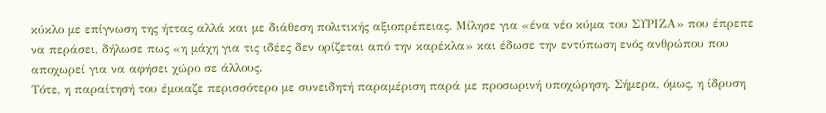κύκλο με επίγνωση της ήττας αλλά και με διάθεση πολιτικής αξιοπρέπειας. Μίλησε για «ένα νέο κύμα του ΣΥΡΙΖΑ» που έπρεπε να περάσει, δήλωσε πως «η μάχη για τις ιδέες δεν ορίζεται από την καρέκλα» και έδωσε την εντύπωση ενός ανθρώπου που αποχωρεί για να αφήσει χώρο σε άλλους.
Τότε, η παραίτησή του έμοιαζε περισσότερο με συνειδητή παραμέριση παρά με προσωρινή υποχώρηση. Σήμερα, όμως, η ίδρυση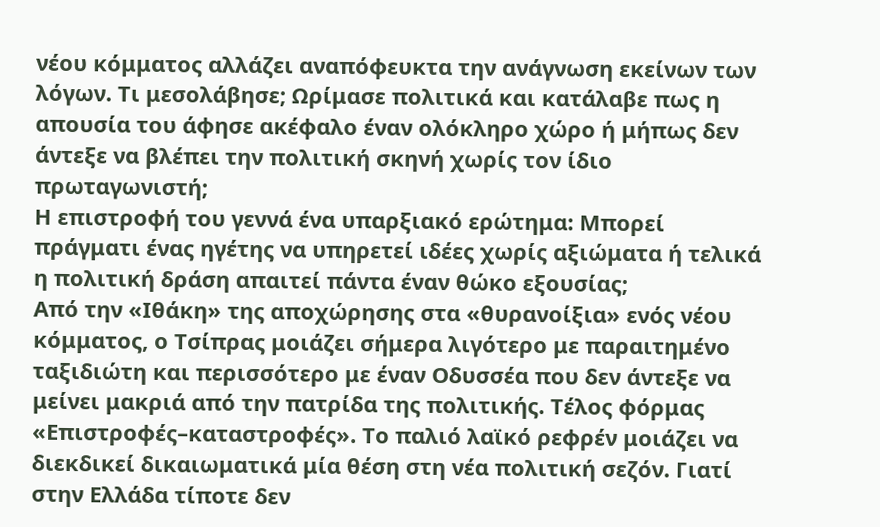νέου κόμματος αλλάζει αναπόφευκτα την ανάγνωση εκείνων των λόγων. Τι μεσολάβησε; Ωρίμασε πολιτικά και κατάλαβε πως η απουσία του άφησε ακέφαλο έναν ολόκληρο χώρο ή μήπως δεν άντεξε να βλέπει την πολιτική σκηνή χωρίς τον ίδιο πρωταγωνιστή;
Η επιστροφή του γεννά ένα υπαρξιακό ερώτημα: Mπορεί πράγματι ένας ηγέτης να υπηρετεί ιδέες χωρίς αξιώματα ή τελικά η πολιτική δράση απαιτεί πάντα έναν θώκο εξουσίας;
Από την «Ιθάκη» της αποχώρησης στα «θυρανοίξια» ενός νέου κόμματος, ο Τσίπρας μοιάζει σήμερα λιγότερο με παραιτημένο ταξιδιώτη και περισσότερο με έναν Οδυσσέα που δεν άντεξε να μείνει μακριά από την πατρίδα της πολιτικής. Τέλος φόρμας
«Επιστροφές–καταστροφές». Το παλιό λαϊκό ρεφρέν μοιάζει να διεκδικεί δικαιωματικά μία θέση στη νέα πολιτική σεζόν. Γιατί στην Ελλάδα τίποτε δεν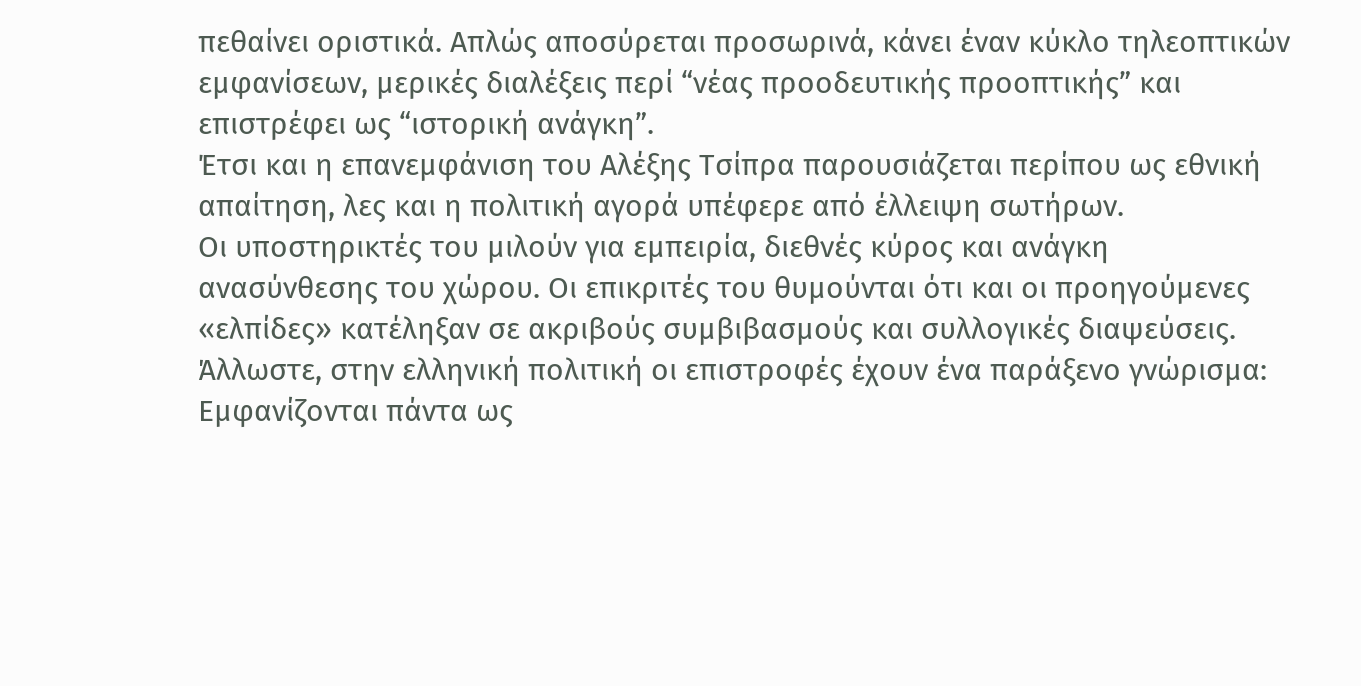πεθαίνει οριστικά. Απλώς αποσύρεται προσωρινά, κάνει έναν κύκλο τηλεοπτικών εμφανίσεων, μερικές διαλέξεις περί “νέας προοδευτικής προοπτικής” και επιστρέφει ως “ιστορική ανάγκη”.
Έτσι και η επανεμφάνιση του Αλέξης Τσίπρα παρουσιάζεται περίπου ως εθνική απαίτηση, λες και η πολιτική αγορά υπέφερε από έλλειψη σωτήρων.
Οι υποστηρικτές του μιλούν για εμπειρία, διεθνές κύρος και ανάγκη ανασύνθεσης του χώρου. Οι επικριτές του θυμούνται ότι και οι προηγούμενες «ελπίδες» κατέληξαν σε ακριβούς συμβιβασμούς και συλλογικές διαψεύσεις. Άλλωστε, στην ελληνική πολιτική οι επιστροφές έχουν ένα παράξενο γνώρισμα: Εμφανίζονται πάντα ως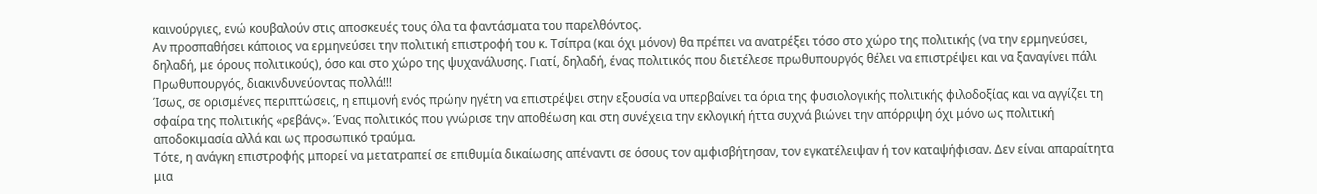καινούργιες, ενώ κουβαλούν στις αποσκευές τους όλα τα φαντάσματα του παρελθόντος.
Αν προσπαθήσει κάποιος να ερμηνεύσει την πολιτική επιστροφή του κ. Τσίπρα (και όχι μόνον) θα πρέπει να ανατρέξει τόσο στο χώρο της πολιτικής (να την ερμηνεύσει, δηλαδή, με όρους πολιτικούς), όσο και στο χώρο της ψυχανάλυσης. Γιατί, δηλαδή, ένας πολιτικός που διετέλεσε πρωθυπουργός θέλει να επιστρέψει και να ξαναγίνει πάλι Πρωθυπουργός, διακινδυνεύοντας πολλά!!!
Ίσως, σε ορισμένες περιπτώσεις, η επιμονή ενός πρώην ηγέτη να επιστρέψει στην εξουσία να υπερβαίνει τα όρια της φυσιολογικής πολιτικής φιλοδοξίας και να αγγίζει τη σφαίρα της πολιτικής «ρεβάνς». Ένας πολιτικός που γνώρισε την αποθέωση και στη συνέχεια την εκλογική ήττα συχνά βιώνει την απόρριψη όχι μόνο ως πολιτική αποδοκιμασία αλλά και ως προσωπικό τραύμα.
Τότε, η ανάγκη επιστροφής μπορεί να μετατραπεί σε επιθυμία δικαίωσης απέναντι σε όσους τον αμφισβήτησαν, τον εγκατέλειψαν ή τον καταψήφισαν. Δεν είναι απαραίτητα μια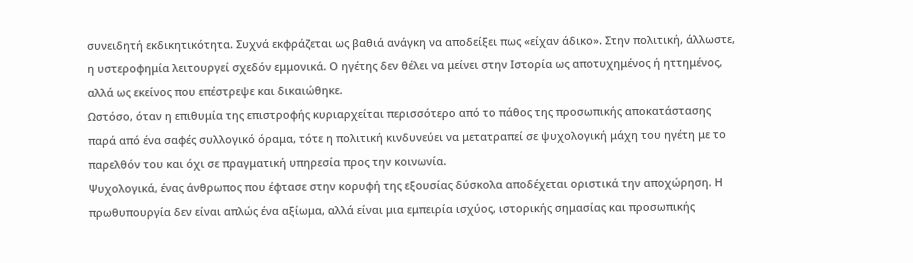συνειδητή εκδικητικότητα. Συχνά εκφράζεται ως βαθιά ανάγκη να αποδείξει πως «είχαν άδικο». Στην πολιτική, άλλωστε, η υστεροφημία λειτουργεί σχεδόν εμμονικά. Ο ηγέτης δεν θέλει να μείνει στην Ιστορία ως αποτυχημένος ή ηττημένος, αλλά ως εκείνος που επέστρεψε και δικαιώθηκε.
Ωστόσο, όταν η επιθυμία της επιστροφής κυριαρχείται περισσότερο από το πάθος της προσωπικής αποκατάστασης παρά από ένα σαφές συλλογικό όραμα, τότε η πολιτική κινδυνεύει να μετατραπεί σε ψυχολογική μάχη του ηγέτη με το παρελθόν του και όχι σε πραγματική υπηρεσία προς την κοινωνία.
Ψυχολογικά, ένας άνθρωπος που έφτασε στην κορυφή της εξουσίας δύσκολα αποδέχεται οριστικά την αποχώρηση. Η πρωθυπουργία δεν είναι απλώς ένα αξίωμα, αλλά είναι μια εμπειρία ισχύος, ιστορικής σημασίας και προσωπικής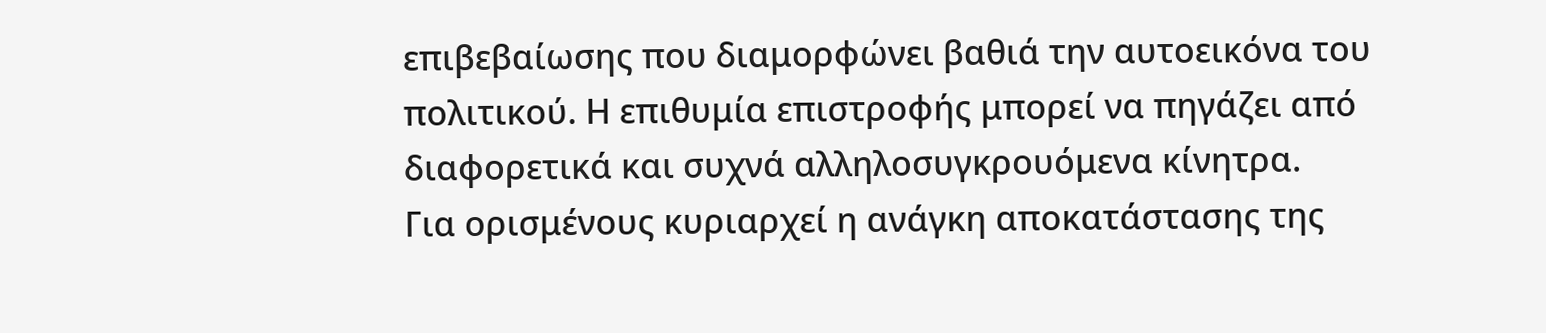επιβεβαίωσης που διαμορφώνει βαθιά την αυτοεικόνα του πολιτικού. Η επιθυμία επιστροφής μπορεί να πηγάζει από διαφορετικά και συχνά αλληλοσυγκρουόμενα κίνητρα.
Για ορισμένους κυριαρχεί η ανάγκη αποκατάστασης της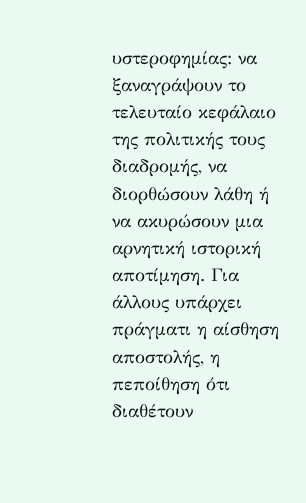υστεροφημίας: να ξαναγράψουν το τελευταίο κεφάλαιο της πολιτικής τους διαδρομής, να διορθώσουν λάθη ή να ακυρώσουν μια αρνητική ιστορική αποτίμηση. Για άλλους υπάρχει πράγματι η αίσθηση αποστολής, η πεποίθηση ότι διαθέτουν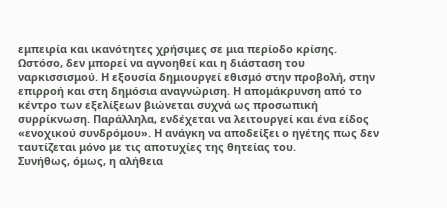εμπειρία και ικανότητες χρήσιμες σε μια περίοδο κρίσης.
Ωστόσο, δεν μπορεί να αγνοηθεί και η διάσταση του ναρκισσισμού. Η εξουσία δημιουργεί εθισμό στην προβολή, στην επιρροή και στη δημόσια αναγνώριση. Η απομάκρυνση από το κέντρο των εξελίξεων βιώνεται συχνά ως προσωπική συρρίκνωση. Παράλληλα, ενδέχεται να λειτουργεί και ένα είδος «ενοχικού συνδρόμου». Η ανάγκη να αποδείξει ο ηγέτης πως δεν ταυτίζεται μόνο με τις αποτυχίες της θητείας του.
Συνήθως, όμως, η αλήθεια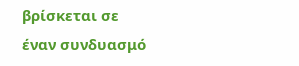βρίσκεται σε έναν συνδυασμό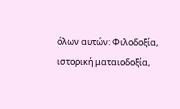όλων αυτών: Φιλοδοξία, ιστορική ματαιοδοξία,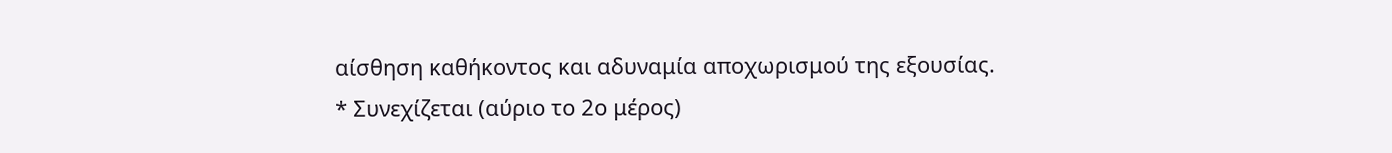αίσθηση καθήκοντος και αδυναμία αποχωρισμού της εξουσίας.
* Συνεχίζεται (αύριο το 2ο μέρος)